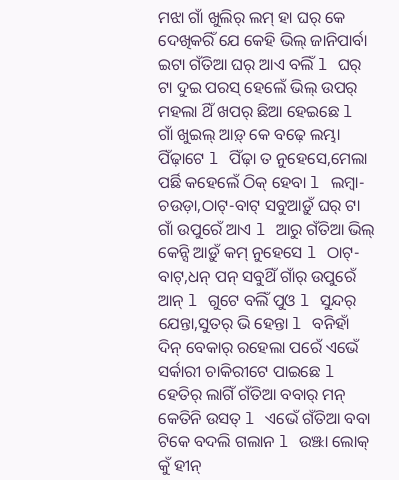ମଝା ଗାଁ ଖୁଲିର୍ ଲମ୍ ହା ଘର୍ କେ ଦେଖିକରିଁ ଯେ କେହି ଭିଲ୍ ଜାନିପାର୍ବା ଇଟା ଗଁତିଆ ଘର୍ ଆଏ ବଲିଁ l ଘର୍ ଟା ଦୁଇ ପରସ୍ ହେଲେଁ ଭିଲ୍ ଉପର୍ ମହଲା ଥିଁ ଖପର୍ ଛିଆ ହେଇଛେ l ଗାଁ ଖୁଇଲ୍ ଆଡ଼୍ କେ ବଢ଼େ ଲମ୍ଭା ପିଁଢ଼ାଟେ l ପିଁଢ଼ା ତ ନୁହେସେ,ମେଲା ପର୍ଛି କହେଲେଁ ଠିକ୍ ହେବା l ଲମ୍ବା-ଚଉଡ଼ା,ଠାଟ୍-ବାଟ୍ ସବୁଆଡ଼ୁଁ ଘର୍ ଟା ଗାଁ ଉପୁରେଁ ଆଏ l ଆରୁ ଗଁତିଆ ଭିଲ୍ କେନ୍ସି ଆଡ଼ୁଁ କମ୍ ନୁହେସେ l ଠାଟ୍-ବାଟ୍,ଧନ୍ ପନ୍ ସବୁଥିଁ ଗାଁର୍ ଉପୁରେଁ ଆନ୍ l ଗୁଟେ ବଲିଁ ପୁଓ l ସୁନ୍ଦର୍ ଯେନ୍ତା,ସୁତର୍ ଭି ହେନ୍ତା l ବନିହାଁ ଦିନ୍ ବେକାର୍ ରହେଲା ପରେଁ ଏଭେଁ ସର୍କାରୀ ଚାକିରୀଟେ ପାଇଛେ l ହେତିର୍ ଲାଗିଁ ଗଁତିଆ ବବାର୍ ମନ୍ କେତିନି ଉସତ୍ l ଏଭେଁ ଗଁତିଆ ବବା ଟିକେ ବଦଲି ଗଲାନ l ଉଞ୍ଝା ଲୋକ୍ କୁଁ ହୀନ୍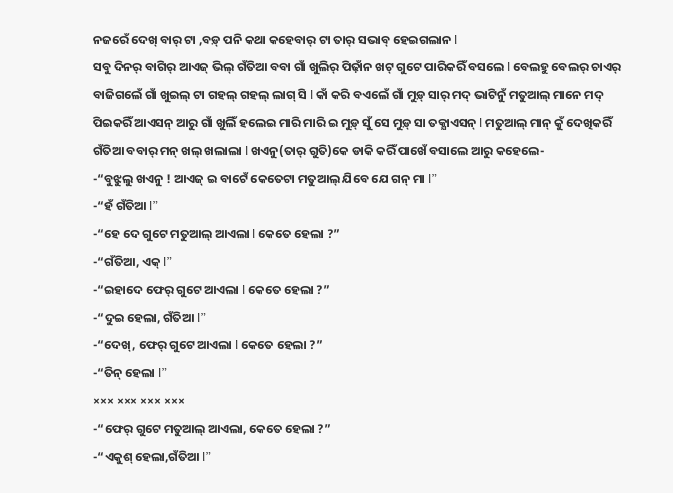ନଜରେଁ ଦେଖ୍ ବାର୍ ଟା ,ବଡ଼୍ ପନି କଥା କହେବାର୍ ଟା ତାର୍ ସଭାବ୍ ହେଇଗଲାନ l
ସବୁ ଦିନର୍ ବାଗିର୍ ଆଏଜ୍ ଭିଲ୍ ଗଁତିଆ ବବା ଗାଁ ଖୁଲିର୍ ପିଢ଼ାଁନ ଖଟ୍ ଗୁଟେ ପାରିକରିଁ ବସଲେ l ବେଲହୁ ବେଲର୍ ଚାଏର୍ ବାଜିଗଲେଁ ଗାଁ ଖୁଇଲ୍ ଟା ଗହଲ୍ ଗହଲ୍ ଲାଗ୍ ସି l କାଁ କରି ବଏଲେଁ ଗାଁ ମୁଡ଼୍ ସାର୍ ମଦ୍ ଭାଟିନୁଁ ମତୁଆଲ୍ ମାନେ ମଦ୍ ପିଇକରିଁ ଆଏସନ୍ ଆରୁ ଗାଁ ଖୁଲିଁ ହଲେଇ ମାରି ମାରି ଇ ମୁଡ଼୍ ସୁଁ ସେ ମୁଡ଼୍ ସା ତକ୍ଯାଏସନ୍ l ମତୁଆଲ୍ ମାନ୍ କୁଁ ଦେଖିକରିଁ ଗଁତିଆ ବବାର୍ ମନ୍ ଖଲ୍ ଖଲାଲା l ଖଏନୁ(ତାର୍ ଗୁତି)କେ ଡାକି କରିଁ ପାଖେଁ ବସାଲେ ଆରୁ କହେଲେ-
-“ବୁଝୁଲୁ ଖଏନୁ ! ଆଏଜ୍ ଇ ବାଟେଁ କେତେଟା ମତୁଆଲ୍ ଯିବେ ଯେ ଗନ୍ ମା l”
-“ହଁ ଗଁତିଆ l”
-“ହେ ଦେ ଗୁଟେ ମତୁଆଲ୍ ଆଏଲା l କେତେ ହେଲା ?”
-“ଗଁତିଆ, ଏକ୍ l”
-“ଇହାଦେ ଫେର୍ ଗୁଟେ ଆଏଲା l କେତେ ହେଲା ?”
-“ଦୁଇ ହେଲା, ଗଁତିଆ l”
-“ଦେଖ୍, ଫେର୍ ଗୁଟେ ଆଏଲା l କେତେ ହେଲା ?”
-“ତିନ୍ ହେଲା l”
××× ××× ××× ×××
-“ଫେର୍ ଗୁଟେ ମତୁଆଲ୍ ଆଏଲା, କେତେ ହେଲା ?”
-“ଏକୁଶ୍ ହେଲା,ଗଁତିଆ l”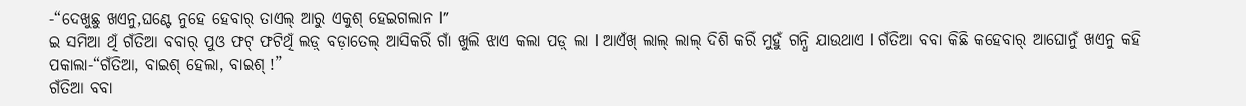-“ଦେଖୁଛୁ ଖଏନୁ,ଘଣ୍ଟେ ନୁହେ ହେବାର୍ ତାଏଲ୍ ଆରୁ ଏକୁଶ୍ ହେଇଗଲାନ l”
ଇ ସମିଆ ଥିଁ ଗଁତିଆ ବବାର୍ ପୁଓ ଫଟ୍ ଫଟିଥିଁ ଲଡ଼୍ ବଡ଼ାତେଲ୍ ଆସିକରିଁ ଗାଁ ଖୁଲି ଝାଏ କଲା ପଡ଼୍ ଲା l ଆଏଁଖ୍ ଲାଲ୍ ଲାଲ୍ ଦିଶି କରିଁ ମୁହୁଁ ଗନ୍ଧି ଯାଉଥାଏ l ଗଁତିଆ ବବା କିଛି କହେବାର୍ ଆଘୋନୁଁ ଖଏନୁ କହି ପକାଲା-“ଗଁତିଆ, ବାଇଶ୍ ହେଲା, ବାଇଶ୍ !”
ଗଁତିଆ ବବା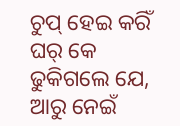ଚୁପ୍ ହେଇ କରିଁ ଘର୍ କେ ଢୁକିଗଲେ ଯେ, ଆରୁ ନେଇଁ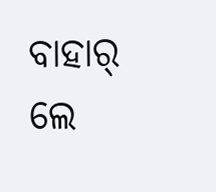ବାହାର୍ ଲେ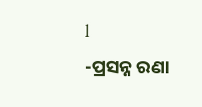l
-ପ୍ରସନ୍ନ ରଣା